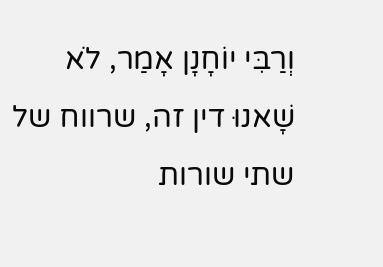וְרַבִּי יוֹחָנָן אָמַר, לֹא שָׁאנוּ דין זה, שרווח של שתי שורות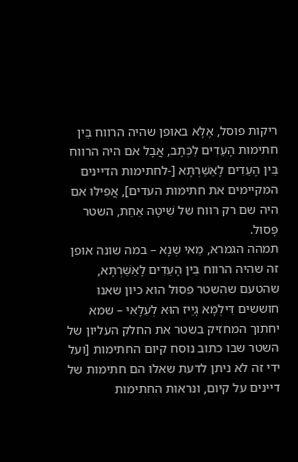ריקות פוסל, אֶלָּא באופן שהיה הרווח בֵּין חתימות הָעֵדִים לַכְּתָב, אֲבָל אם היה הרווח בֵּין הָעֵדִים לָאַשַּׁרְתָּא [-לחתימות הדיינים המקיימים את חתימות העדים], אֲפִילּוּ אם היה שם רק רווח של שִׁיטָה אַחַת, השטר פָּסוּל.
תמהה הגמרא, מַאי שְׁנָא – במה שונה אופן זה שהיה הרווח בֵּין הָעֵדִים לָאַשַּׁרְתָּא, שהטעם שהשטר פסול הוא כיון שאנו חוששים דִּילְמָא גָיֵיז הוּא לְעִלָּאִי – שמא יחתוך המחזיק בשטר את החלק העליון של השטר שבו כתוב נוסח קיום החתימות [ועל ידי זה לא ניתן לדעת שאלו הם חתימות של דיינים על קיום, ונראות החתימות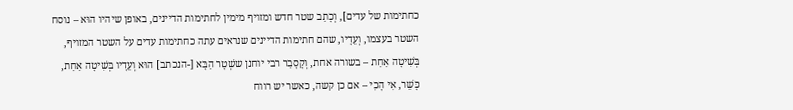כחתימות של עדים], וְכָתַב שטר חדש ומזויף מימין לחתימות הדיינים, באופן שיהיו הוּא – נוסח השטר בעצמו, וְעֵדָיו, שהם חתימות הדיינים שנראים עתה כחתימות עדים על השטר המזויף, בְּשִׁיטָה אַחַת – בשורה אחת, וְקָסָבַר רבי יוחנן ששְׁטָר הַבָּא [-הנכתב] הוּא וְעֵדָיו בְּשִׁיטָה אַחַת, כָּשֵׁר, אִי הָכִי – אם כן קשה, כאשר יש רווח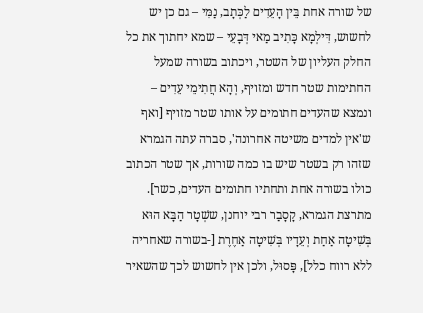של שורה אחת בֵּין הָעֵדִים לַכְּתָב, נַמִּי – גם כן יש לחשוש, דִּילְמָא כָּתִיב מַאי דְּבָעֵי – שמא יחתוך את כל החלק העליון של השטר, ויכתוב בשורה שמעל החתימות שטר חדש ומזויף, וְהָא חֲתִימֵי עֵדִים – ונמצא שהעדים חתומים על אותו שטר מזויף [ואף ש'אין למדים משיטה אחרונה', סברה עתה הגמרא שזהו רק בשטר שיש בו כמה שורות, אך שטר הכתוב כולו בשורה אחת ותחתיו חתומים העדים, כשר]. מתרצת הגמרא, קָסָבַר רבי יוחנן, ששְׁטָר הַבָּא הוּא בְּשִׁיטָה אַחַת וְעֵדָיו בְּשִׁיטָה אַחֶרֶת [-בשורה שאחריה ללא רווח כלל], פָּסוּל, ולכן אין לחשוש לכך שהשאיר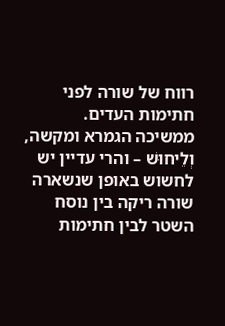רווח של שורה לפני חתימות העדים.
ממשיכה הגמרא ומקשה, וְלֵיחוּשׁ – והרי עדיין יש לחשוש באופן שנשארה שורה ריקה בין נוסח השטר לבין חתימות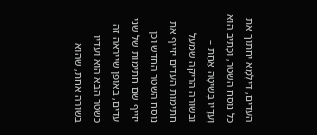העדים, דִּילְמָא יחתוך את כל נוסח השטר, וכָּתִיב הוּא וְעֵדָיו בְּשִׁיטָה אַחַת – ובשורה הריקה שמעל חתימות העדים יזייף את נוסח השטר החדש וכן יזייף שם חתימות של שני עדים, באופן שייראה זה כשטר הבא הוא ועדיו בשורה אחת, שהוא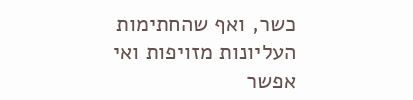כשר, ואף שהחתימות העליונות מזויפות ואי אפשר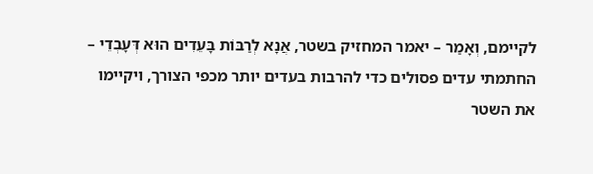לקיימם, וְאָמַר – יאמר המחזיק בשטר, אֲנָא לְרַבּוֹת בָּעֵדִים הוּא דְּעָבְדֵי – החתמתי עדים פסולים כדי להרבות בעדים יותר מכפי הצורך, ויקיימו את השטר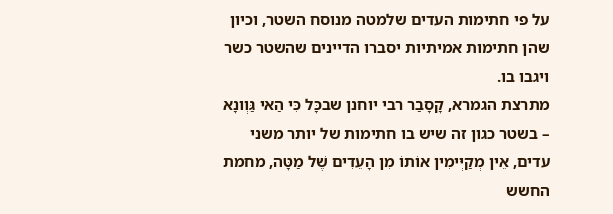על פי חתימות העדים שלמטה מנוסח השטר, וכיון שהן חתימות אמיתיות יסברו הדיינים שהשטר כשר ויגבו בו.
מתרצת הגמרא, קָסָבַר רבי יוחנן שבכָּל כִּי הַאי גַּוְונָא – בשטר כגון זה שיש בו חתימות של יותר משני עדים, אֵין מְקַיְּימִין אוֹתוֹ מִן הָעֵדִים שֶׁל מַטָּה, מחמת החשש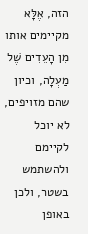הזה, אֶלָּא מקיימים אותו מִן הָעֵדִים שֶׁל מַעְלָה, וכיון שהם מזויפים, לא יוכל לקיימם ולהשתמש בשטר, ולכן באופן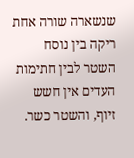שנשארה שורה אחת ריקה בין נוסח השטר לבין חתימות העדים אין חשש זיוף, והשטר כשר.